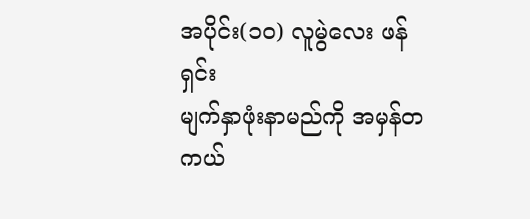အပိုင်း(၁၀) လူမွဲလေး ဖန်ရှင်း
မျက်နှာဖုံးနာမည်ကို အမှန်တကယ်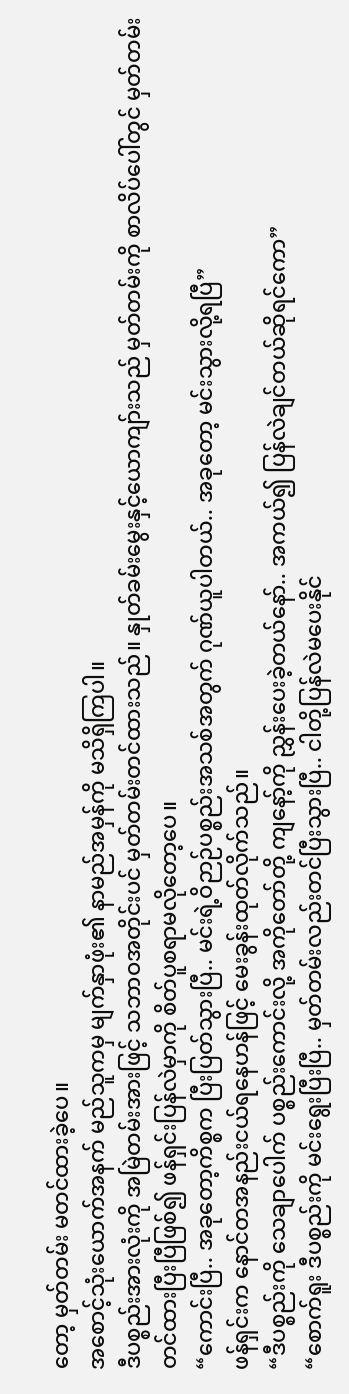တော့ မှတ်တမ်း မတင်ထားခဲ့ပေ။
အစောင့်သုံးယောက်အနက် မည်သူကမှ မျက်နှာဖုံး၏ နာမည်အမှန်ကို မသိရှိကြပါ။
ဒီပစ္စည်းအားလုံးကို အမြဲတမ်းအားဖြင့် သဘာဝအတိုင်းပင် မှတ်တမ်းတင်ထားသည်။ နှုတ်ခမ်းမွေးနှင့်ယောကျာ်းသည် မှတ်တမ်းကို စာလိပ်ပေါ်တွင် မှတ်တမ်းတင်ထားပြီးပြီဖြစ်၍ ဖန်ရှင်းပြန်လဲမှာကို စိတ်ပူစရာမလိုတော့ပေ။
“ကောင်းပြီ.. အခုတော့ကိစ္စက ပြီးပြတ်သွားပြီ.. မင်းရဲ့ဝိဉာဉ်ပစ္စည်းအသစ်အတွက် ဂုဏ်ယူပါတယ်.. အခုတော့ မင်းသွားလို့ရပြီ”
ဖန်ရှင်းက နောင်တအနည်းငယ်ရနေဟန်ဖြင့် မေးခွန်းထုတ်လိုက်သည်။
“ဒီပစ္စည်းကို သေချာပေါက် ပစ္စည်းကောင်းလို့ အကိုတော်တို့ ကျနော့်ကို ညွှန်းပေးခဲ့တယ်နော်.. အကယ်၍ ပြန်လဲချင်တယ်ဆိုရင်ကော”
“စောက်ရူး ဒီပစ္စည်းကို မင်းရွေးပြီးပြီ.. မှတ်တမ်းလည်းတင်ပြီးသွားပြီ.. ငါတို့ပြန်လဲမပေးနိုင်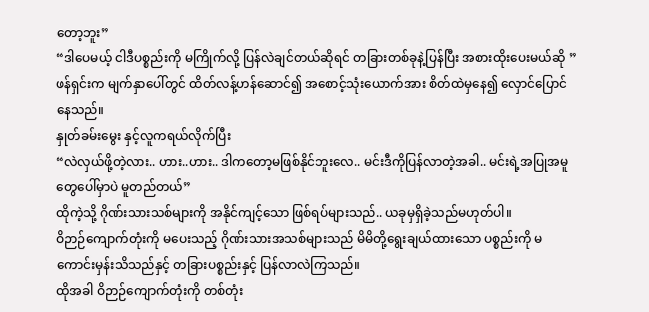တော့ဘူး”
“ဒါပေမယ့် ငါဒီပစ္စည်းကို မကြိုက်လို့ ပြန်လဲချင်တယ်ဆိုရင် တခြားတစ်ခုနဲ့ပြန်ပြီး အစားထိုးပေးမယ်ဆို ”
ဖန်ရှင်းက မျက်နှာပေါ်တွင် ထိတ်လန့်ဟန်ဆောင်၍ အစောင့်သုံးယောက်အား စိတ်ထဲမှနေ၍ လှောင်ပြောင်နေသည်။
နှုတ်ခမ်းမွေး နှင့်လူကရယ်လိုက်ပြီး
“လဲလှယ်ဖို့တဲ့လား.. ဟား..ဟား.. ဒါကတော့မဖြစ်နိုင်ဘူးလေ.. မင်းဒီကိုပြန်လာတဲ့အခါ.. မင်းရဲ့အပြုအမူတွေပေါ်မှာပဲ မူတည်တယ်”
ထိုကဲ့သို့ ဂိုဏ်းသားသစ်များကို အနိုင်ကျင့်သော ဖြစ်ရပ်များသည်.. ယခုမှရှိခဲ့သည်မဟုတ်ပါ။
ဝိဉာဉ်ကျောက်တုံးကို မပေးသည့် ဂိုဏ်းသားအသစ်များသည် မိမိတို့ရွေးချယ်ထားသော ပစ္စည်းကို မကောင်းမှန်းသိသည်နှင့် တခြားပစ္စည်းနှင့် ပြန်လာလဲကြသည်။
ထိုအခါ ဝိဉာဉ်ကျောက်တုံးကို တစ်တုံး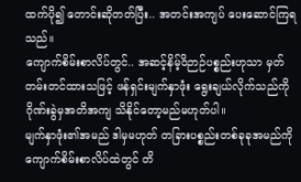ထက်ပို၍ တောင်းဆိုတတ်ပြီး.. အတင်းအကျပ် ပေးဆောင်ကြရသည်။
ကျောက်စိမ်းစာလိပ်တွင်.. အဆင့်နိမ့်ဝိဉာဉ်ပစ္စည်းဟုသာ မှတ်တမ်းတင်ထားသဖြင့် ဖန်ရှင်းမျက်နှာဖုံး ရွေးချယ်လိုက်သည်ကို ဂိုဏ်းခွဲမှအတိအကျ သိနိုင်တော့မည်မဟုတ်ပါ။
မျက်နှာဖုံး၏အမည် ဒါမှမဟုတ် တခြားပစ္စည်းတစ်ခုခုအမည်ကို ကျောက်စိမ်းစာလိပ်ထဲတွင် တိ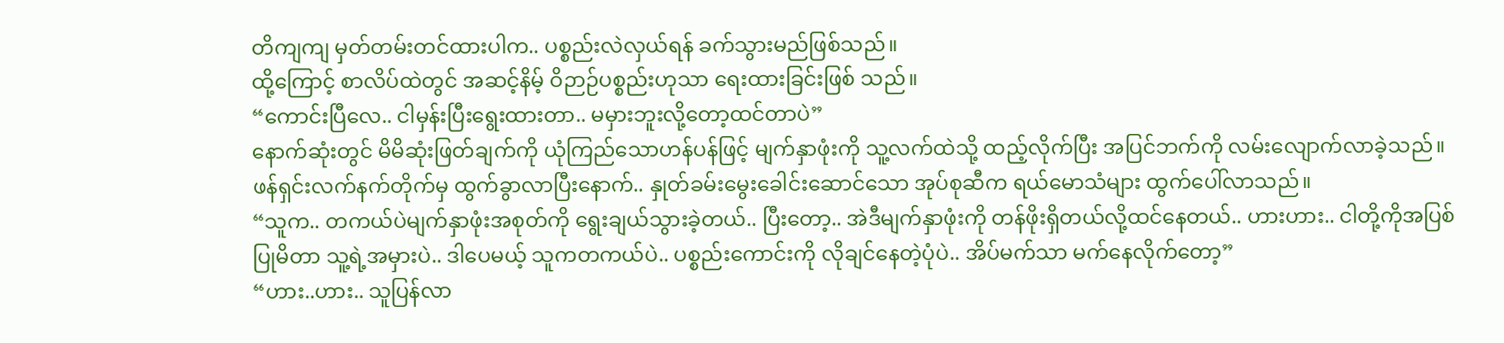တိကျကျ မှတ်တမ်းတင်ထားပါက.. ပစ္စည်းလဲလှယ်ရန် ခက်သွားမည်ဖြစ်သည်။
ထို့ကြောင့် စာလိပ်ထဲတွင် အဆင့်နိမ့် ဝိဉာဉ်ပစ္စည်းဟုသာ ရေးထားခြင်းဖြစ် သည်။
“ကောင်းပြီလေ.. ငါမှန်းပြီးရွေးထားတာ.. မမှားဘူးလို့တော့ထင်တာပဲ”
နောက်ဆုံးတွင် မိမိဆုံးဖြတ်ချက်ကို ယုံကြည်သောဟန်ပန်ဖြင့် မျက်နှာဖုံးကို သူ့လက်ထဲသို့ ထည့်လိုက်ပြီး အပြင်ဘက်ကို လမ်းလျောက်လာခဲ့သည်။
ဖန်ရှင်းလက်နက်တိုက်မှ ထွက်ခွာလာပြီးနောက်.. နှုတ်ခမ်းမွေးခေါင်းဆောင်သော အုပ်စုဆီက ရယ်မောသံများ ထွက်ပေါ်လာသည်။
“သူက.. တကယ်ပဲမျက်နှာဖုံးအစုတ်ကို ရွေးချယ်သွားခဲ့တယ်.. ပြီးတော့.. အဲဒီမျက်နှာဖုံးကို တန်ဖိုးရှိတယ်လို့ထင်နေတယ်.. ဟားဟား.. ငါတို့ကိုအပြစ်ပြုမိတာ သူ့ရဲ့အမှားပဲ.. ဒါပေမယ့် သူကတကယ်ပဲ.. ပစ္စည်းကောင်းကို လိုချင်နေတဲ့ပုံပဲ.. အိပ်မက်သာ မက်နေလိုက်တော့”
“ဟား..ဟား.. သူပြန်လာ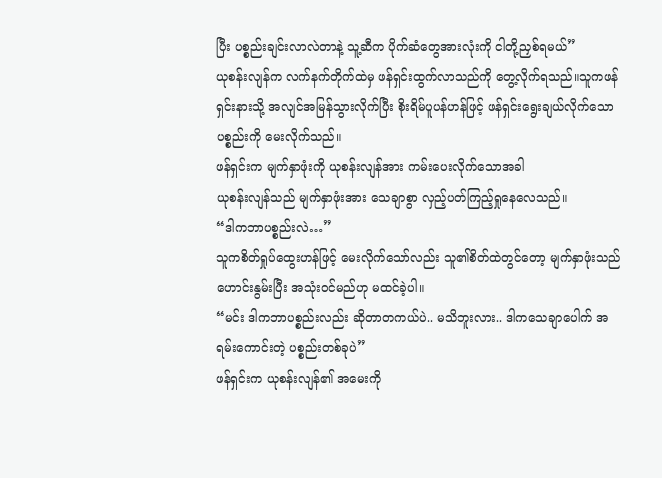ပြီး ပစ္စည်းချင်းလာလဲတာနဲ့ သူ့ဆီက ပိုက်ဆံတွေအားလုံးကို ငါတို့ညှစ်ရမယ်”
ယုစန်းလျန်က လက်နက်တိုက်ထဲမှ ဖန်ရှင်းထွက်လာသည်ကို တွေ့လိုက်ရသည်။သူကဖန်ရှင်းနားသို့ အလျင်အမြန်သွားလိုက်ပြီး စိုးရိမ်ပူပန်ဟန်ဖြင့် ဖန်ရှင်းရွေးချယ်လိုက်သော ပစ္စည်းကို မေးလိုက်သည်။
ဖန်ရှင်းက မျက်နှာဖုံးကို ယုစန်းလျန်အား ကမ်းပေးလိုက်သောအခါ
ယုစန်းလျန်သည် မျက်နှာဖုံးအား သေချာစွာ လှည့်ပတ်ကြည့်ရှုနေလေသည်။
“ဒါကဘာပစ္စည်းလဲ…”
သူကစိတ်ရှုပ်ထွေးဟန်ဖြင့် မေးလိုက်သော်လည်း သူ၏စိတ်ထဲတွင်တော့ မျက်နှာဖုံးသည် ဟောင်းနွမ်းပြီး အသုံးဝင်မည်ဟု မထင်ခဲ့ပါ။
“မင်း ဒါကဘာပစ္စည်းလည်း ဆိုတာတကယ်ပဲ.. မသိဘူးလား.. ဒါကသေချာပေါက် အရမ်းကောင်းတဲ့ ပစ္စည်းတစ်ခုပဲ”
ဖန်ရှင်းက ယုစန်းလျန်၏ အမေးကို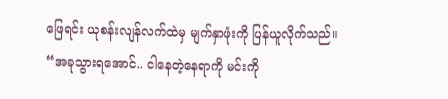ဖြေရင်း ယုစန်းလျန်လက်ထဲမှ မျက်နှာဖုံးကို ပြန်ယူလိုက်သည်။
“အခုသွားရအောင်.. ငါနေတဲ့နေရာကို မင်းကို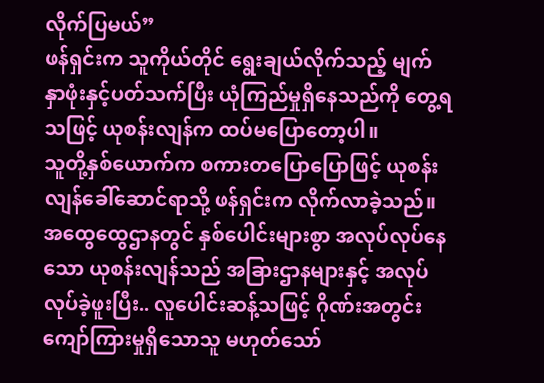လိုက်ပြမယ်”
ဖန်ရှင်းက သူကိုယ်တိုင် ရွေးချယ်လိုက်သည့် မျက်နှာဖုံးနှင့်ပတ်သက်ပြီး ယုံကြည်မှုရှိနေသည်ကို တွေ့ရသဖြင့် ယုစန်းလျန်က ထပ်မပြောတော့ပါ။
သူတို့နှစ်ယောက်က စကားတပြောပြောဖြင့် ယုစန်းလျန်ခေါ်ဆောင်ရာသို့ ဖန်ရှင်းက လိုက်လာခဲ့သည်။
အထွေထွေဌာနတွင် နှစ်ပေါင်းများစွာ အလုပ်လုပ်နေသော ယုစန်းလျန်သည် အခြားဌာနများနှင့် အလုပ်လုပ်ခဲ့ဖူးပြီး.. လူပေါင်းဆန့်သဖြင့် ဂိုဏ်းအတွင်း ကျော်ကြားမှုရှိသောသူ မဟုတ်သော်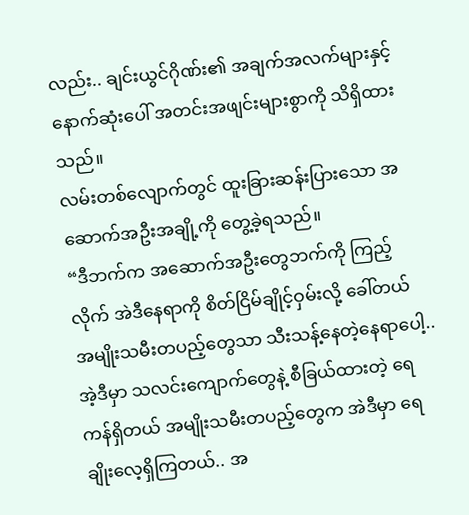လည်း.. ချင်းယွင်ဂိုဏ်း၏ အချက်အလက်များနှင့် နောက်ဆုံးပေါ် အတင်းအဖျင်းများစွာကို သိရှိထားသည်။
လမ်းတစ်လျောက်တွင် ထူးခြားဆန်းပြားသော အဆောက်အဦးအချို့ကို တွေ့ခဲ့ရသည်။
“ဒီဘက်က အဆောက်အဦးတွေဘက်ကို ကြည့်လိုက် အဲဒီနေရာကို စိတ်ငြိမ်ချိုင့်ဝှမ်းလို့ ခေါ်တယ် အမျိုးသမီးတပည့်တွေသာ သီးသန့်နေတဲ့နေရာပေါ့.. အဲ့ဒီမှာ သလင်းကျောက်တွေနဲ့ စီခြယ်ထားတဲ့ ရေကန်ရှိတယ် အမျိုးသမီးတပည့်တွေက အဲဒီမှာ ရေချိုးလေ့ရှိကြတယ်.. အ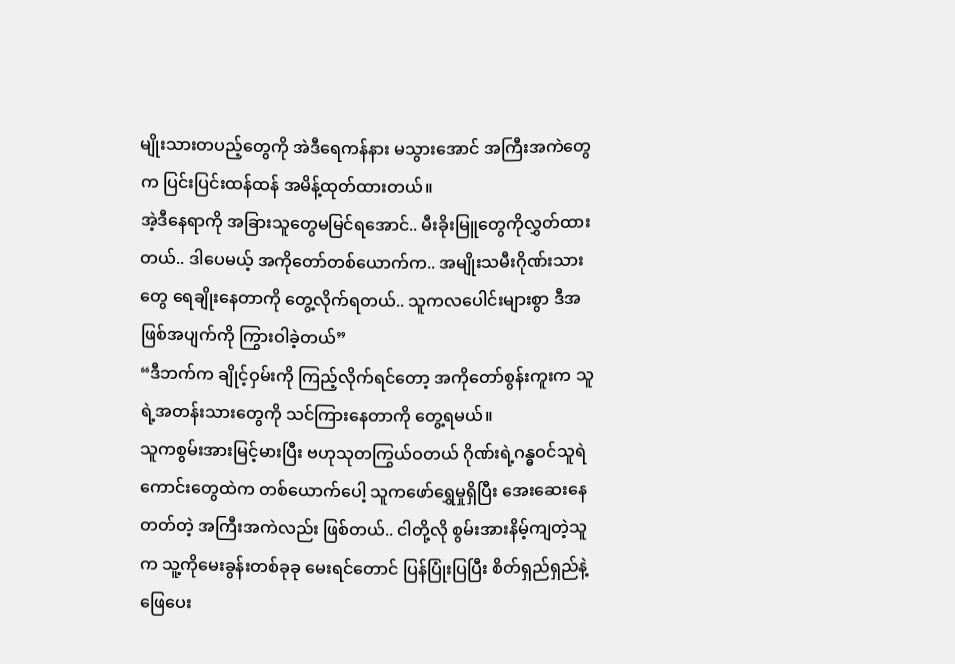မျိုးသားတပည့်တွေကို အဲဒီရေကန်နား မသွားအောင် အကြီးအကဲတွေက ပြင်းပြင်းထန်ထန် အမိန့်ထုတ်ထားတယ်။
အဲ့ဒီနေရာကို အခြားသူတွေမမြင်ရအောင်.. မီးခိုးမြူတွေကိုလွှတ်ထားတယ်.. ဒါပေမယ့် အကိုတော်တစ်ယောက်က.. အမျိုးသမီးဂိုဏ်းသားတွေ ရေချိုးနေတာကို တွေ့လိုက်ရတယ်.. သူကလပေါင်းများစွာ ဒီအဖြစ်အပျက်ကို ကြွားဝါခဲ့တယ်”
“ဒီဘက်က ချိုင့်ဝှမ်းကို ကြည့်လိုက်ရင်တော့ အကိုတော်စွန်းကူးက သူရဲ့အတန်းသားတွေကို သင်ကြားနေတာကို တွေ့ရမယ်။
သူကစွမ်းအားမြင့်မားပြီး ဗဟုသုတကြွယ်ဝတယ် ဂိုဏ်းရဲ့ဂန္ဓဝင်သူရဲကောင်းတွေထဲက တစ်ယောက်ပေါ့ သူကဖော်ရွှေမှုရှိပြီး အေးဆေးနေတတ်တဲ့ အကြီးအကဲလည်း ဖြစ်တယ်.. ငါတို့လို စွမ်းအားနိမ့်ကျတဲ့သူက သူ့ကိုမေးခွန်းတစ်ခုခု မေးရင်တောင် ပြန်ပြုံးပြပြီး စိတ်ရှည်ရှည်နဲ့ဖြေပေး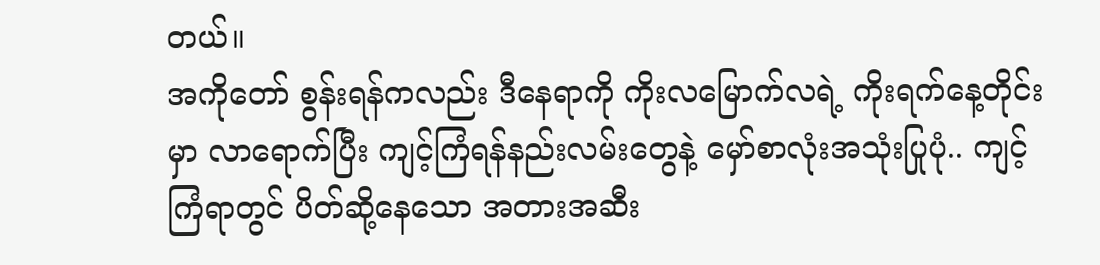တယ်။
အကိုတော် စွန်းရန်ကလည်း ဒီနေရာကို ကိုးလမြောက်လရဲ့ ကိုးရက်နေ့တိုင်းမှာ လာရောက်ပြီး ကျင့်ကြံရန်နည်းလမ်းတွေနဲ့ မှော်စာလုံးအသုံးပြုပုံ.. ကျင့်ကြံရာတွင် ပိတ်ဆို့နေသော အတားအဆီး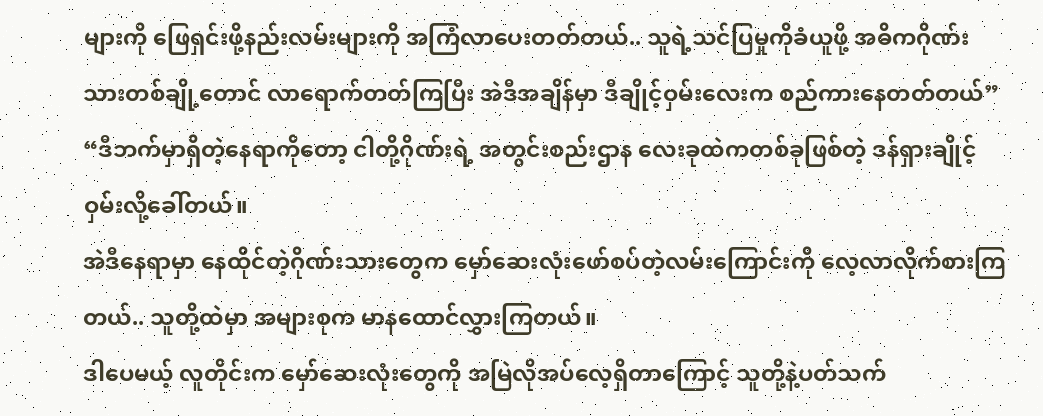များကို ဖြေရှင်းဖို့နည်းလမ်းများကို အကြံလာပေးတတ်တယ်.. သူရဲ့သင်ပြမှုကိုခံယူဖို့ အဓိကဂိုဏ်းသားတစ်ချို့တောင် လာရောက်တတ်ကြပြီး အဲဒီအချိန်မှာ ဒီချိုင့်ဝှမ်းလေးက စည်ကားနေတတ်တယ်”
“ဒီဘက်မှာရှိတဲ့နေရာကိုတော့ ငါတို့ဂိုဏ်းရဲ့ အတွင်းစည်းဌာန လေးခုထဲကတစ်ခုဖြစ်တဲ့ ဒန်ရှားချိုင့်ဝှမ်းလို့ခေါ်တယ်။
အဲဒီနေရာမှာ နေထိုင်တဲ့ဂိုဏ်းသားတွေက မှော်ဆေးလုံးဖော်စပ်တဲ့လမ်းကြောင်းကို လေ့လာလိုက်စားကြတယ်.. သူတို့ထဲမှာ အများစုက မာနထောင်လွှားကြတယ်။
ဒါပေမယ့် လူတိုင်းက မှော်ဆေးလုံးတွေကို အမြဲလိုအပ်လေ့ရှိတာကြောင့် သူတို့နဲ့ပတ်သက်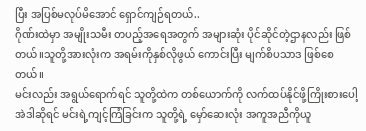ပြီး အပြစ်မလုပ်မိအောင် ရှောင်ကျဉ်ရတယ်..
ဂိုဏ်းထဲမှာ အမျိုးသမီး တပည့်အရေအတွက် အများဆုံး ပိုင်ဆိုင်တဲ့ဌာနလည်း ဖြစ်တယ်။သူတို့အားလုံးက အရမ်းကိုနှစ်လိုဖွယ် ကောင်းပြီး မျက်စိပသာဒ ဖြစ်စေတယ်။
မင်းလည်း အရွယ်ရောက်ရင် သူတို့ထဲက တစ်ယောက်ကို လက်ထပ်နိုင်ဖို့ကြိုးစားပေါ့ အဲဒါဆိုရင် မင်းရဲ့ကျင့်ကြံခြင်းက သူတို့ရဲ့ မှော်ဆေးလုံး အကူအညီကိုယူ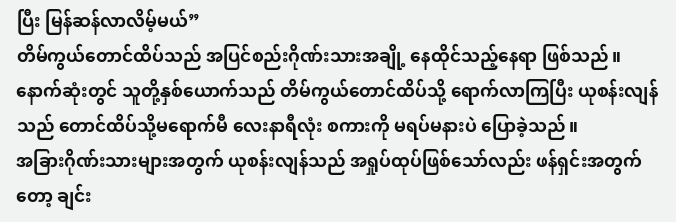ပြီး မြန်ဆန်လာလိမ့်မယ်”
တိမ်ကွယ်တောင်ထိပ်သည် အပြင်စည်းဂိုဏ်းသားအချို့ နေထိုင်သည့်နေရာ ဖြစ်သည်။
နောက်ဆုံးတွင် သူတို့နှစ်ယောက်သည် တိမ်ကွယ်တောင်ထိပ်သို့ ရောက်လာကြပြီး ယုစန်းလျန်သည် တောင်ထိပ်သို့မရောက်မီ လေးနာရီလုံး စကားကို မရပ်မနားပဲ ပြောခဲ့သည်။
အခြားဂိုဏ်းသားများအတွက် ယုစန်းလျန်သည် အရှုပ်ထုပ်ဖြစ်သော်လည်း ဖန်ရှင်းအတွက်တော့ ချင်း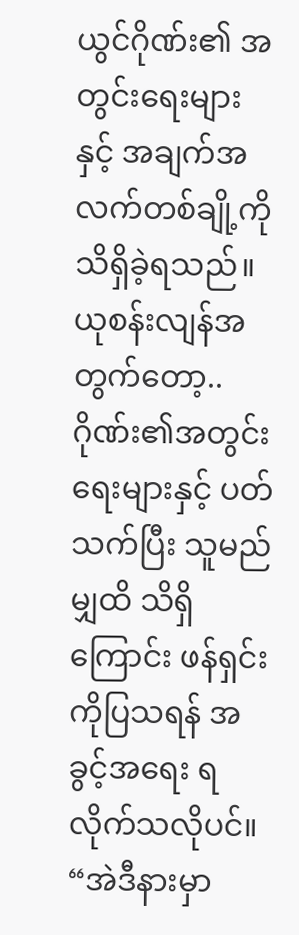ယွင်ဂိုဏ်း၏ အတွင်းရေးများနှင့် အချက်အလက်တစ်ချို့ကို သိရှိခဲ့ရသည်။
ယုစန်းလျန်အတွက်တော့.. ဂိုဏ်း၏အတွင်းရေးများနှင့် ပတ်သက်ပြီး သူမည်မျှထိ သိရှိကြောင်း ဖန်ရှင်းကိုပြသရန် အခွင့်အရေး ရလိုက်သလိုပင်။
“အဲဒီနားမှာ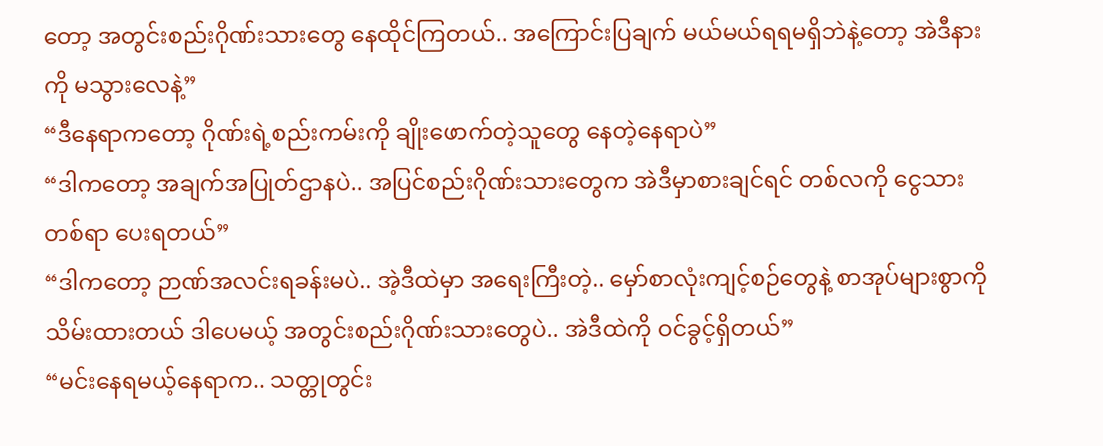တော့ အတွင်းစည်းဂိုဏ်းသားတွေ နေထိုင်ကြတယ်.. အကြောင်းပြချက် မယ်မယ်ရရမရှိဘဲနဲ့တော့ အဲဒီနားကို မသွားလေနဲ့”
“ဒီနေရာကတော့ ဂိုဏ်းရဲ့စည်းကမ်းကို ချိုးဖောက်တဲ့သူတွေ နေတဲ့နေရာပဲ”
“ဒါကတော့ အချက်အပြုတ်ဌာနပဲ.. အပြင်စည်းဂိုဏ်းသားတွေက အဲဒီမှာစားချင်ရင် တစ်လကို ငွေသားတစ်ရာ ပေးရတယ်”
“ဒါကတော့ ဉာဏ်အလင်းရခန်းမပဲ.. အဲ့ဒီထဲမှာ အရေးကြီးတဲ့.. မှော်စာလုံးကျင့်စဉ်တွေနဲ့ စာအုပ်များစွာကို သိမ်းထားတယ် ဒါပေမယ့် အတွင်းစည်းဂိုဏ်းသားတွေပဲ.. အဲဒီထဲကို ဝင်ခွင့်ရှိတယ်”
“မင်းနေရမယ့်နေရာက.. သတ္တုတွင်း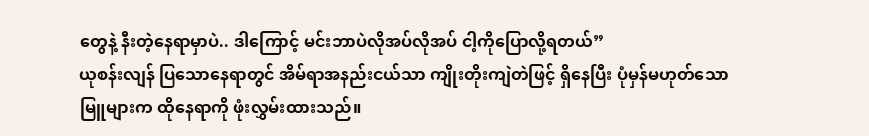တွေနဲ့ နီးတဲ့နေရာမှာပဲ.. ဒါကြောင့် မင်းဘာပဲလိုအပ်လိုအပ် ငါ့ကိုပြောလို့ရတယ်”
ယုစန်းလျန် ပြသောနေရာတွင် အိမ်ရာအနည်းငယ်သာ ကျိုးတိုးကျဲတဲဖြင့် ရှိနေပြီး ပုံမှန်မဟုတ်သော မြူများက ထိုနေရာကို ဖုံးလွှမ်းထားသည်။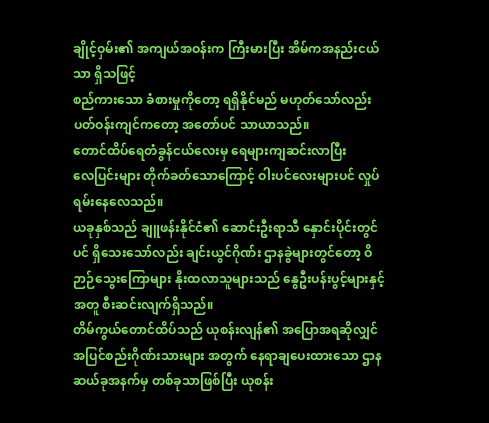ချိုင့်ဝှမ်း၏ အကျယ်အဝန်းက ကြီးမားပြီး အိမ်ကအနည်းငယ်သာ ရှိသဖြင့်
စည်ကားသော ခံစားမှုကိုတော့ ရရှိနိုင်မည် မဟုတ်သော်လည်း ပတ်ဝန်းကျင်ကတော့ အတော်ပင် သာယာသည်။
တောင်ထိပ်ရေတံခွန်ငယ်လေးမှ ရေများကျဆင်းလာပြီး
လေပြင်းများ တိုက်ခတ်သောကြောင့် ဝါးပင်လေးများပင် လှုပ်ရမ်းနေလေသည်။
ယခုနှစ်သည် ချူဖန်းနိုင်ငံ၏ ဆောင်းဦးရာသီ နှောင်းပိုင်းတွင်ပင် ရှိသေးသော်လည်း ချင်းယွင်ဂိုဏ်း ဌာနခွဲများတွင်တော့ ဝိဉာဉ်သွေးကြောများ နိုးထလာသူများသည် နွေဦးပန်းပွင့်များနှင့်အတူ စီးဆင်းလျက်ရှိသည်။
တိမ်ကွယ်တောင်ထိပ်သည် ယုစန်းလျန်၏ အပြောအရဆိုလျှင် အပြင်စည်းဂိုဏ်းသားများ အတွက် နေရာချပေးထားသော ဌာနဆယ်ခုအနက်မှ တစ်ခုသာဖြစ်ပြီး ယုစန်း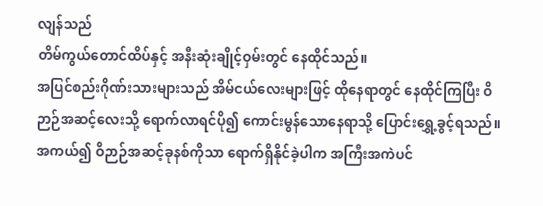လျန်သည်
တိမ်ကွယ်တောင်ထိပ်နှင့် အနီးဆုံးချိုင့်ဝှမ်းတွင် နေထိုင်သည်။
အပြင်စည်းဂိုဏ်းသားများသည် အိမ်ငယ်လေးများဖြင့် ထိုနေရာတွင် နေထိုင်ကြပြီး ဝိဉာဉ်အဆင့်လေးသို့ ရောက်လာရင်ပို၍ ကောင်းမွန်သောနေရာသို့ ပြောင်းရွှေ့ခွင့်ရသည်။
အကယ်၍ ဝိဉာဉ်အဆင့်ခုနစ်ကိုသာ ရောက်ရှိနိုင်ခဲ့ပါက အကြီးအကဲပင်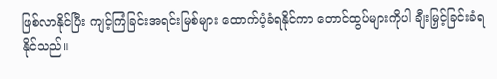ဖြစ်လာနိုင်ပြီး ကျင့်ကြံခြင်းအရင်းမြစ်များ ထောက်ပံ့ခံရနိုင်ကာ တောင်ထွပ်များကိုပါ ချီးမြှင့်ခြင်းခံရနိုင်သည်။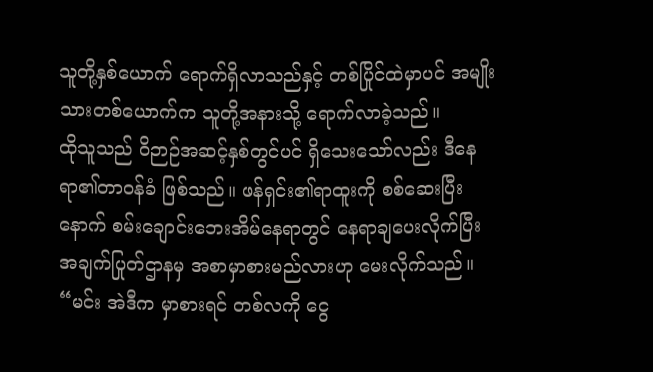သူတို့နှစ်ယောက် ရောက်ရှိလာသည်နှင့် တစ်ပြိုင်ထဲမှာပင် အမျိုးသားတစ်ယောက်က သူတို့အနားသို့ ရောက်လာခဲ့သည်။
ထိုသူသည် ဝိဉာဉ်အဆင့်နှစ်တွင်ပင် ရှိသေးသော်လည်း ဒီနေရာ၏တာဝန်ခံ ဖြစ်သည်။ ဖန်ရှင်း၏ရာထူးကို စစ်ဆေးပြီးနောက် စမ်းချောင်းဘေးအိမ်နေရာတွင် နေရာချပေးလိုက်ပြီး အချက်ပြုတ်ဌာနမှ အစာမှာစားမည်လားဟု မေးလိုက်သည်။
“မင်း အဲဒီက မှာစားရင် တစ်လကို ငွေ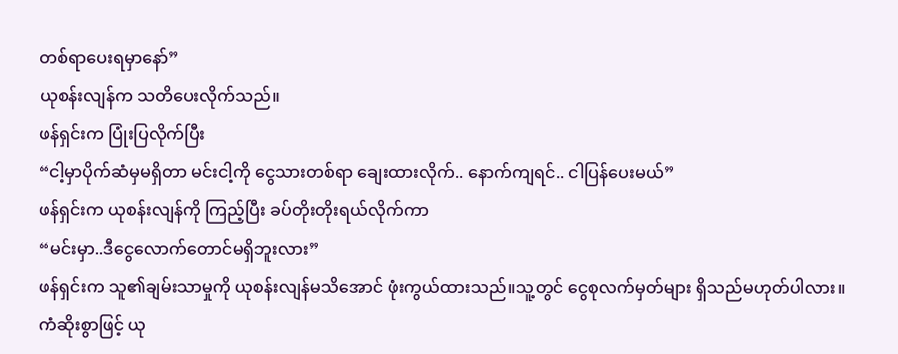တစ်ရာပေးရမှာနော်”
ယုစန်းလျန်က သတိပေးလိုက်သည်။
ဖန်ရှင်းက ပြုံးပြလိုက်ပြီး
“ငါ့မှာပိုက်ဆံမှမရှိတာ မင်းငါ့ကို ငွေသားတစ်ရာ ချေးထားလိုက်.. နောက်ကျရင်.. ငါပြန်ပေးမယ်”
ဖန်ရှင်းက ယုစန်းလျန်ကို ကြည့်ပြီး ခပ်တိုးတိုးရယ်လိုက်ကာ
“မင်းမှာ..ဒီငွေလောက်တောင်မရှိဘူးလား”
ဖန်ရှင်းက သူ၏ချမ်းသာမှုကို ယုစန်းလျန်မသိအောင် ဖုံးကွယ်ထားသည်။သူ့တွင် ငွေစုလက်မှတ်များ ရှိသည်မဟုတ်ပါလား။
ကံဆိုးစွာဖြင့် ယု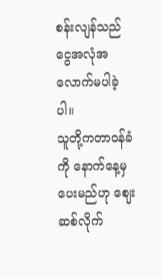စန်းလျန်သည် ငွေအလုံအလောက်မပါခဲ့ပါ။
သူတို့ကတာဝန်ခံကို နောက်နေ့မှပေးမည်ဟု ဈေးဆစ်လိုက်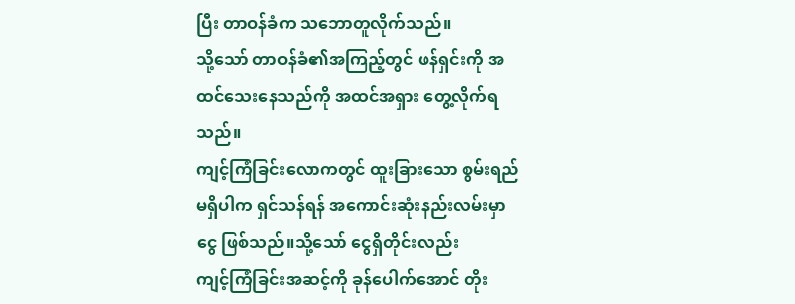ပြီး တာဝန်ခံက သဘောတူလိုက်သည်။
သို့သော် တာဝန်ခံ၏အကြည့်တွင် ဖန်ရှင်းကို အထင်သေးနေသည်ကို အထင်အရှား တွေ့လိုက်ရသည်။
ကျင့်ကြံခြင်းလောကတွင် ထူးခြားသော စွမ်းရည်မရှိပါက ရှင်သန်ရန် အကောင်းဆုံးနည်းလမ်းမှာငွေ ဖြစ်သည်။သို့သော် ငွေရှိတိုင်းလည်း
ကျင့်ကြံခြင်းအဆင့်ကို ခုန်ပေါက်အောင် တိုး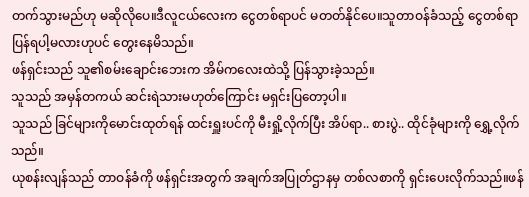တက်သွားမည်ဟု မဆိုလိုပေ။ဒီလူငယ်လေးက ငွေတစ်ရာပင် မတတ်နိုင်ပေ။သူတာဝန်ခံသည့် ငွေတစ်ရာပြန်ရပါ့မလားဟုပင် တွေးနေမိသည်။
ဖန်ရှင်းသည် သူ၏စမ်းချောင်းဘေးက အိမ်ကလေးထဲသို့ ပြန်သွားခဲ့သည်။
သူသည် အမှန်တကယ် ဆင်းရဲသားမဟုတ်ကြောင်း မရှင်းပြတော့ပါ။
သူသည် ခြင်များကိုမောင်းထုတ်ရန် ထင်းရှူးပင်ကို မီးရှို့လိုက်ပြီး အိပ်ရာ.. စားပွဲ.. ထိုင်ခုံများကို ရွှေ့လိုက်သည်။
ယုစန်းလျန်သည် တာဝန်ခံကို ဖန်ရှင်းအတွက် အချက်အပြုတ်ဌာနမှ တစ်လစာကို ရှင်းပေးလိုက်သည်။ဖန်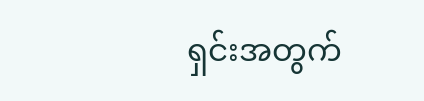ရှင်းအတွက်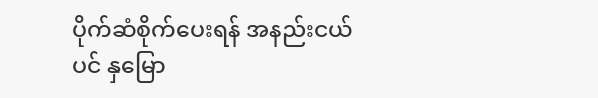ပိုက်ဆံစိုက်ပေးရန် အနည်းငယ်ပင် နှမြော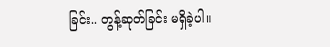ခြင်း.. တွန့်ဆုတ်ခြင်း မရှိခဲ့ပါ။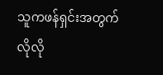သူကဖန်ရှင်းအတွက် လိုလို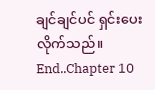ချင်ချင်ပင် ရှင်းပေးလိုက်သည်။
End..Chapter 10